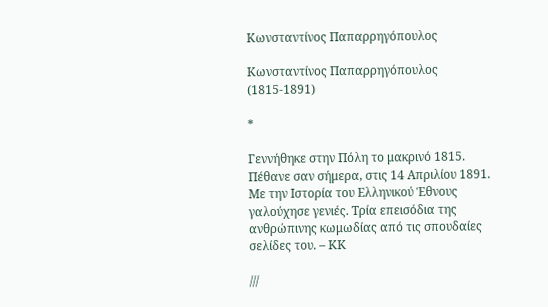Κωνσταντίνος Παπαρρηγόπουλος

Κωνσταντίνος Παπαρρηγόπουλος (1815-1891)

*

Γεννήθηκε στην Πόλη το μακρινό 1815. Πέθανε σαν σήμερα, στις 14 Απριλίου 1891. Με την Ιστορία του Ελληνικού Έθνους γαλούχησε γενιές. Τρία επεισόδια της ανθρώπινης κωμωδίας από τις σπουδαίες σελίδες του. – ΚΚ

///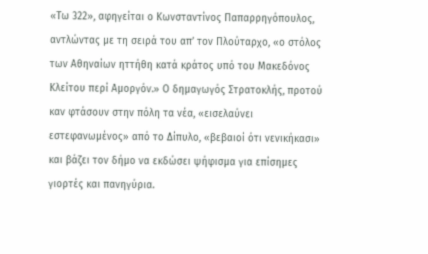«Τω 322», αφηγείται ο Κωνσταντίνος Παπαρρηγόπουλος, αντλώντας με τη σειρά του απ’ τον Πλούταρχο, «ο στόλος των Αθηναίων ηττήθη κατά κράτος υπό του Μακεδόνος Κλείτου περί Αμοργόν.» Ο δημαγωγός Στρατοκλής, προτού καν φτάσουν στην πόλη τα νέα, «εισελαύνει εστεφανωμένος» από το Δίπυλο, «βεβαιοί ότι νενικήκασι» και βάζει τον δήμο να εκδώσει ψήφισμα για επίσημες γιορτές και πανηγύρια.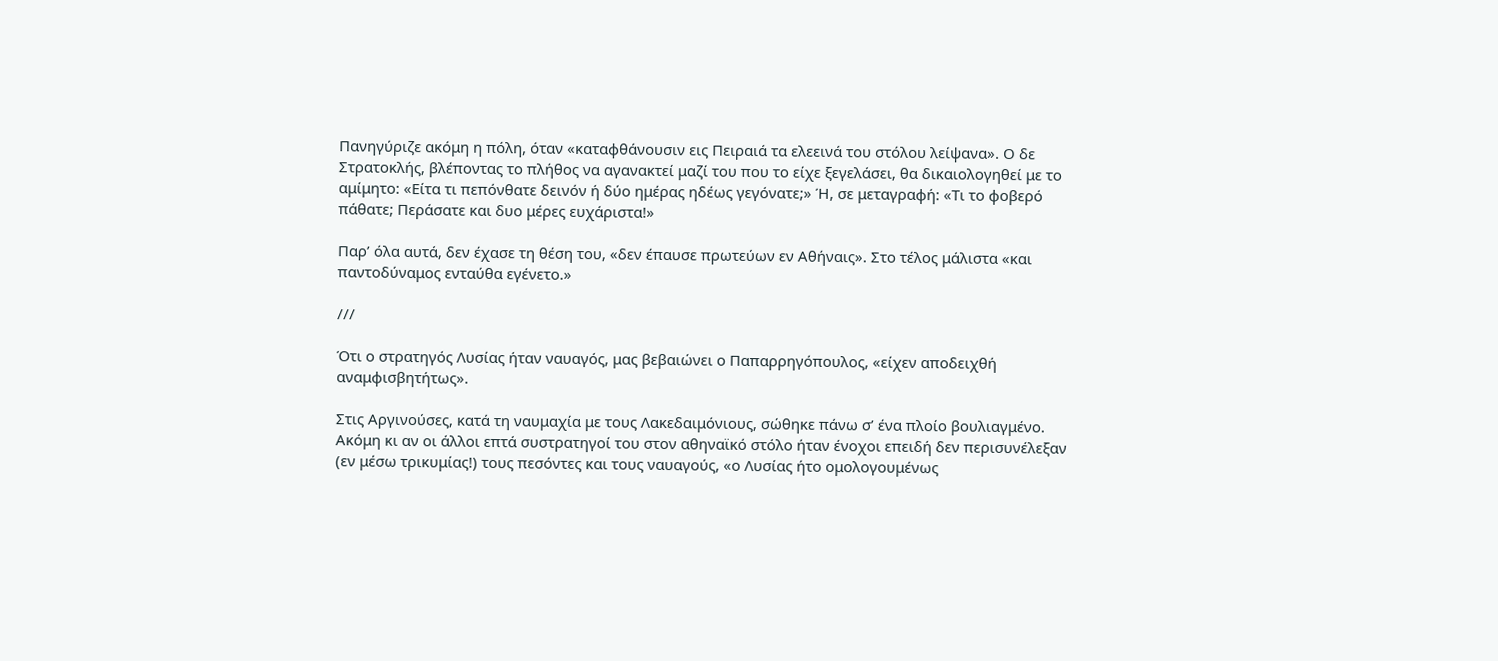Πανηγύριζε ακόμη η πόλη, όταν «καταφθάνουσιν εις Πειραιά τα ελεεινά του στόλου λείψανα». Ο δε Στρατοκλής, βλέποντας το πλήθος να αγανακτεί μαζί του που το είχε ξεγελάσει, θα δικαιολογηθεί με το αμίμητο: «Είτα τι πεπόνθατε δεινόν ή δύο ημέρας ηδέως γεγόνατε;» Ή, σε μεταγραφή: «Τι το φοβερό πάθατε; Περάσατε και δυο μέρες ευχάριστα!»

Παρ’ όλα αυτά, δεν έχασε τη θέση του, «δεν έπαυσε πρωτεύων εν Αθήναις». Στο τέλος μάλιστα «και παντοδύναμος ενταύθα εγένετο.»

///

Ότι ο στρατηγός Λυσίας ήταν ναυαγός, μας βεβαιώνει ο Παπαρρηγόπουλος, «είχεν αποδειχθή αναμφισβητήτως».

Στις Αργινούσες, κατά τη ναυμαχία με τους Λακεδαιμόνιους, σώθηκε πάνω σ’ ένα πλοίο βουλιαγμένο. Ακόμη κι αν οι άλλοι επτά συστρατηγοί του στον αθηναϊκό στόλο ήταν ένοχοι επειδή δεν περισυνέλεξαν (εν μέσω τρικυμίας!) τους πεσόντες και τους ναυαγούς, «ο Λυσίας ήτο ομολογουμένως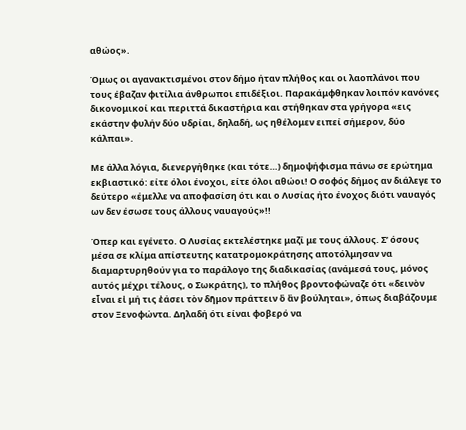αθώος».

Όμως οι αγανακτισμένοι στον δήμο ήταν πλήθος και οι λαοπλάνοι που τους έβαζαν φιτίλια άνθρωποι επιδέξιοι. Παρακάμφθηκαν λοιπόν κανόνες δικονομικοί και περιττά δικαστήρια και στήθηκαν στα γρήγορα «εις εκάστην φυλήν δύο υδρίαι, δηλαδή, ως ηθέλομεν ειπεί σήμερον, δύο κάλπαι».

Με άλλα λόγια, διενεργήθηκε (και τότε…) δημοψήφισμα πάνω σε ερώτημα εκβιαστικό: είτε όλοι ένοχοι, είτε όλοι αθώοι! Ο σοφός δήμος αν διάλεγε το δεύτερο «έμελλε να αποφασίση ότι και ο Λυσίας ήτο ένοχος διότι ναυαγός ων δεν έσωσε τους άλλους ναυαγούς»!!

Όπερ και εγένετο. Ο Λυσίας εκτελέστηκε μαζί με τους άλλους. Σ’ όσους μέσα σε κλίμα απίστευτης κατατρομοκράτησης αποτόλμησαν να διαμαρτυρηθούν για το παράλογο της διαδικασίας (ανάμεσά τους, μόνος αυτός μέχρι τέλους, ο Σωκράτης), το πλήθος βροντοφώναζε ότι «δεινὸν εἶναι εἰ μή τις ἐάσει τὸν δῆμον πράττειν ὃ ἂν βούληται», όπως διαβάζουμε στον Ξενοφώντα. Δηλαδή ότι είναι φοβερό να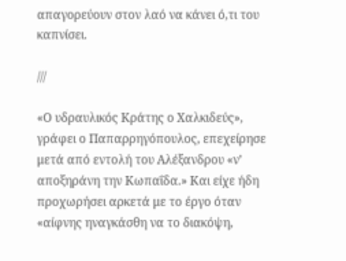απαγορεύουν στον λαό να κάνει ό,τι του καπνίσει.

///

«Ο υδραυλικός Κράτης ο Χαλκιδεύς», γράφει ο Παπαρρηγόπουλος, επεχείρησε μετά από εντολή του Αλέξανδρου «ν’ αποξηράνη την Κωπαΐδα.» Και είχε ήδη προχωρήσει αρκετά με το έργο όταν «αίφνης ηναγκάσθη να το διακόψη,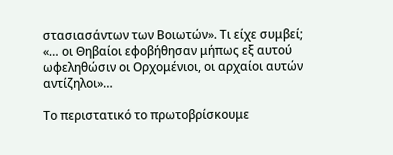στασιασάντων των Βοιωτών». Τι είχε συμβεί; «… οι Θηβαίοι εφοβήθησαν μήπως εξ αυτού ωφεληθώσιν οι Ορχομένιοι, οι αρχαίοι αυτών αντίζηλοι»…

Το περιστατικό το πρωτοβρίσκουμε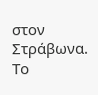στον Στράβωνα. Το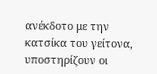ανέκδοτο με την κατσίκα του γείτονα, υποστηρίζουν οι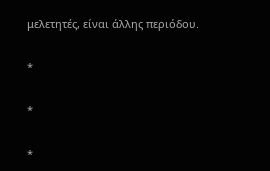μελετητές, είναι άλλης περιόδου.

*

*

*